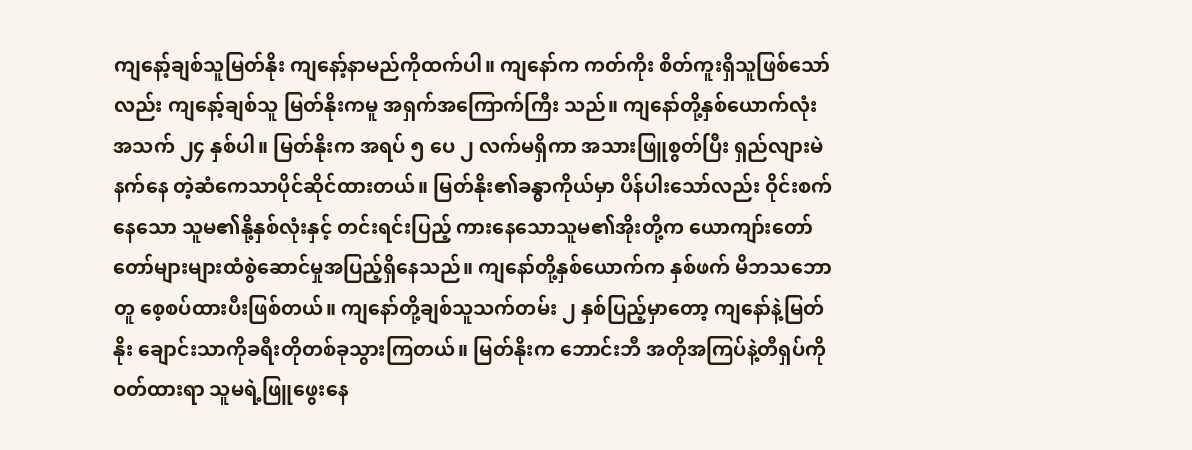ကျနော့်ချစ်သူမြတ်နိုး ကျနော့်နာမည်ကိုထက်ပါ။ ကျနော်က ကတ်ကိုး စိတ်ကူးရှိသူဖြစ်သော်လည်း ကျနော့်ချစ်သူ မြတ်နိုးကမူ အရှက်အကြောက်ကြီး သည်။ ကျနော်တို့နှစ်ယောက်လုံးအသက် ၂၄ နှစ်ပါ။ မြတ်နိုးက အရပ် ၅ ပေ ၂ လက်မရှိကာ အသားဖြူစွတ်ပြီး ရှည်လျားမဲနက်နေ တဲ့ဆံကေသာပိုင်ဆိုင်ထားတယ်။ မြတ်နိုး၏ခန္ဓာကိုယ်မှာ ပိန်ပါးသော်လည်း ဝိုင်းစက်နေသော သူမ၏နို့နှစ်လုံးနှင့် တင်းရင်းပြည့် ကားနေသောသူမ၏အိုးတို့က ယောကျာ်းတော်တော်များများထံစွဲဆောင်မှုအပြည့်ရှိနေသည်။ ကျနော်တို့နှစ်ယောက်က နှစ်ဖက် မိဘသဘောတူ စေ့စပ်ထားပီးဖြစ်တယ်။ ကျနော်တို့ချစ်သူသက်တမ်း ၂ နှစ်ပြည့်မှာတော့ ကျနော်နဲ့မြတ်နိုး ချောင်းသာကိုခရီးတိုတစ်ခုသွားကြတယ်။ မြတ်နိုးက ဘောင်းဘီ အတိုအကြပ်နဲ့တီရှပ်ကိုဝတ်ထားရာ သူမရဲ့ဖြူဖွေးနေ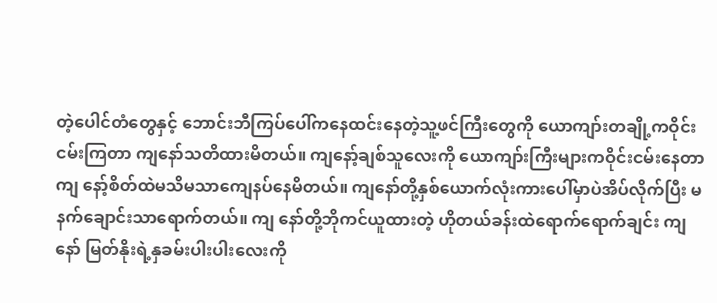တဲ့ပေါင်တံတွေနှင့် ဘောင်းဘီကြပ်ပေါ်ကနေထင်းနေတဲ့သူ့ဖင်ကြီးတွေကို ယောကျာ်းတချို့ကဝိုင်းငမ်းကြတာ ကျနော်သတိထားမိတယ်။ ကျနော့်ချစ်သူလေးကို ယောကျာ်းကြီးများကဝိုင်းငမ်းနေတာ ကျ နော့်စိတ်ထဲမသိမသာကျေနပ်နေမိတယ်။ ကျနော်တို့နှစ်ယောက်လုံးကားပေါ်မှာပဲအိပ်လိုက်ပြီး မနက်ချောင်းသာရောက်တယ်။ ကျ နော်တို့ဘိုကင်ယူထားတဲ့ ဟိုတယ်ခန်းထဲရောက်ရောက်ချင်း ကျနော် မြတ်နိုးရဲ့နှခမ်းပါးပါးလေးကို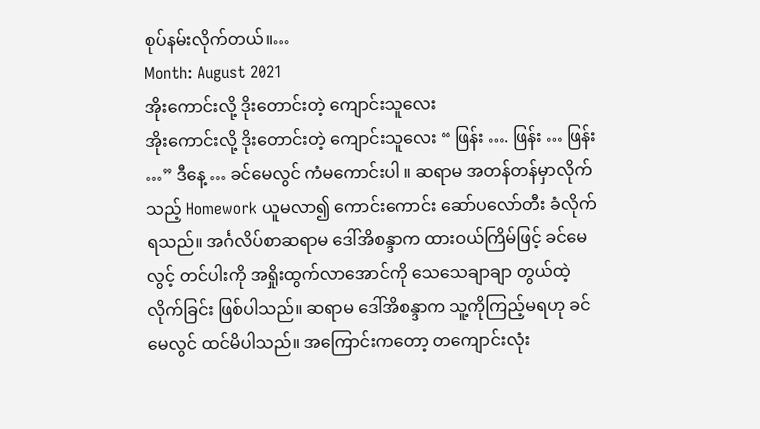စုပ်နမ်းလိုက်တယ်။…
Month: August 2021
အိုးကောင်းလို့ ဒိုးတောင်းတဲ့ ကျောင်းသူလေး
အိုးကောင်းလို့ ဒိုးတောင်းတဲ့ ကျောင်းသူလေး “ ဖြန်း …. ဖြန်း … ဖြန်း …” ဒီနေ့ … ခင်မေလွင် ကံမကောင်းပါ ။ ဆရာမ အတန်တန်မှာလိုက်သည့် Homework ယူမလာ၍ ကောင်းကောင်း ဆော်ပလော်တီး ခံလိုက်ရသည်။ အင်္ဂလိပ်စာဆရာမ ဒေါ်အိစန္ဒာက ထားဝယ်ကြိမ်ဖြင့် ခင်မေလွင့် တင်ပါးကို အရှိုးထွက်လာအောင်ကို သေသေချာချာ တွယ်ထဲ့လိုက်ခြင်း ဖြစ်ပါသည်။ ဆရာမ ဒေါ်အိစန္ဒာက သူ့ကိုကြည့်မရဟု ခင်မေလွင် ထင်မိပါသည်။ အကြောင်းကတော့ တကျောင်းလုံး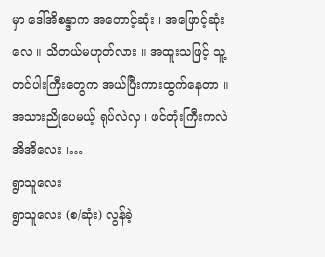မှာ ဒေါ်အိစန္ဒာက အတောင့်ဆုံး ၊ အဖြောင့်ဆုံးလေ ။ သိတယ်မဟုတ်လား ။ အထူးသဖြင့် သူ့တင်ပါးကြီးတွေက အယ်ပြီးကားထွက်နေတာ ။ အသားညိုပေမယ့် ရုပ်လဲလှ ၊ ဖင်တုံးကြီးကလဲ အိအိလေး ၊…
ရွာသူလေး
ရွာသူလေး (စ/ဆုံး) လွန်ခဲ့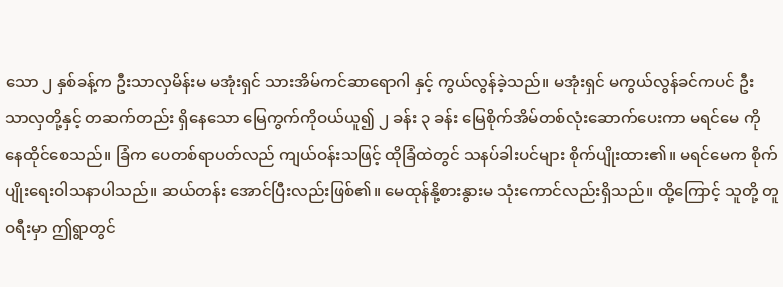သော ၂ နှစ်ခန့်က ဦးသာလှမိန်းမ မအုံးရှင် သားအိမ်ကင်ဆာရောဂါ နှင့် ကွယ်လွန်ခဲ့သည်။ မအုံးရှင် မကွယ်လွန်ခင်ကပင် ဦး သာလှတို့နှင့် တဆက်တည်း ရှိနေသော မြေကွက်ကိုဝယ်ယူ၍ ၂ ခန်း ၃ ခန်း မြေစိုက်အိမ်တစ်လုံးဆောက်ပေးကာ မရင်မေ ကို နေထိုင်စေသည်။ ခြံက ပေတစ်ရာပတ်လည် ကျယ်ဝန်းသဖြင့် ထိုခြံထဲတွင် သနပ်ခါးပင်များ စိုက်ပျိုးထား၏။ မရင်မေက စိုက်ပျိုးရေးဝါသနာပါသည်။ ဆယ်တန်း အောင်ပြီးလည်းဖြစ်၏။ မေထုန်နို့စားနွားမ သုံးကောင်လည်းရှိသည်။ ထို့ကြောင့် သူတို့ တူ ဝရီးမှာ ဤရွာတွင်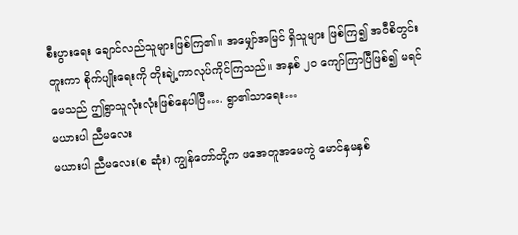စီးပွားရေး ချောင်လည်သူများဖြစ်ကြ၏။ အမျှော်အမြင် ရှိသူများ ဖြစ်ကြ၍ အဝီစိတွင်းတူးကာ စိုက်ပျိုးရေးကို တိုးချဲ့ကာလုပ်ကိုင်ကြသည်။ အနှစ် ၂၀ ကျော်ကြာပြီဖြစ်၍ မရင်မေသည် ဤရွာသူလုံးလုံးဖြစ်နေပါပြီ…. ရွာ၏သာရေး…
မယားပါ ညီမလေး
မယားပါ ညီမလေး(စ ဆုံး) ကျွန်တော်တို့က ဖအေတူအမေကွဲ မောင်နှမနှစ်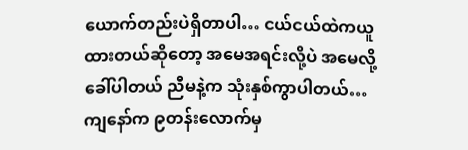ယောက်တည်းပဲရှိတာပါ… ငယ်ငယ်ထဲကယူထားတယ်ဆိုတော့ အမေအရင်းလို့ပဲ အမေလို့ခေါ်ပါတယ် ညီမနဲ့က သုံးနှစ်ကွာပါတယ်…ကျနော်က ၉တန်းလောက်မှ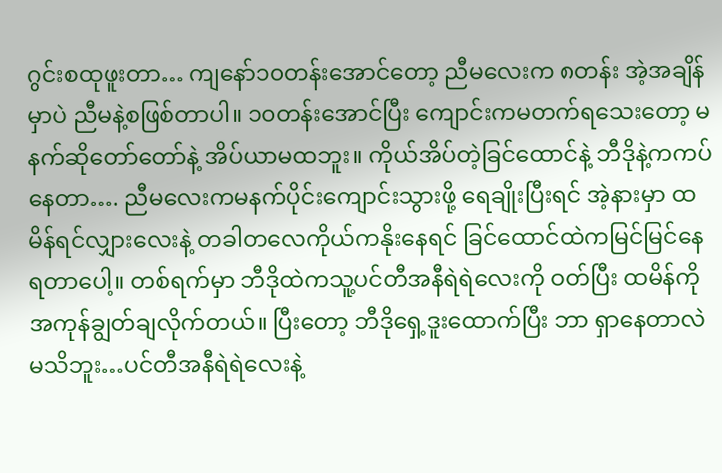ဂွင်းစထုဖူးတာ… ကျနော်၁၀တန်းအောင်တော့ ညီမလေးက ၈တန်း အဲ့အချိန်မှာပဲ ညီမနဲ့စဖြစ်တာပါ။ ၁၀တန်းအောင်ပြီး ကျောင်းကမတက်ရသေးတော့ မနက်ဆိုတော်တော်နဲ့ အိပ်ယာမထဘူး။ ကိုယ်အိပ်တဲ့ခြင်ထောင်နဲ့ ဘီဒိုနဲ့ကကပ်နေတာ…. ညီမလေးကမနက်ပိုင်းကျောင်းသွားဖို့ ရေချိုးပြီးရင် အဲ့နားမှာ ထမိန်ရင်လျှားလေးနဲ့ တခါတလေကိုယ်ကနိုးနေရင် ခြင်ထောင်ထဲကမြင်မြင်နေရတာပေါ့။ တစ်ရက်မှာ ဘီဒိုထဲကသူ့ပင်တီအနီရဲရဲလေးကို ဝတ်ပြီး ထမိန်ကိုအကုန်ချွတ်ချလိုက်တယ်။ ပြီးတော့ ဘီဒိုရှေ့ဒူးထောက်ပြီး ဘာ ရှာနေတာလဲမသိဘူး…ပင်တီအနီရဲရဲလေးနဲ့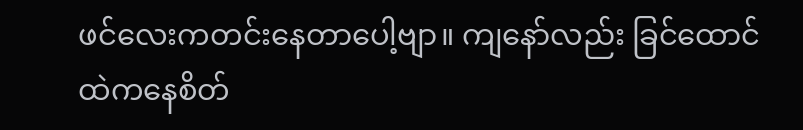ဖင်လေးကတင်းနေတာပေါ့ဗျာ။ ကျနော်လည်း ခြင်ထောင်ထဲကနေစိတ်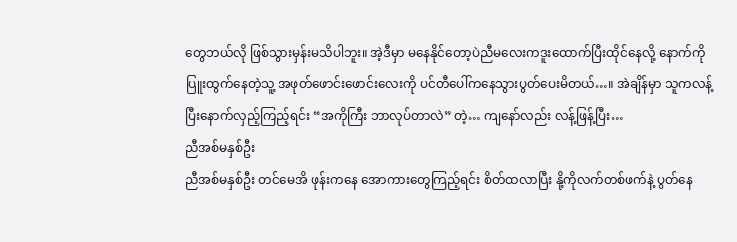တွေဘယ်လို ဖြစ်သွားမှန်းမသိပါဘူး။ အဲ့ဒီမှာ မနေနိုင်တော့ပဲညီမလေးကဒူးထောက်ပြီးထိုင်နေလို့ နောက်ကိုပြူးထွက်နေတဲ့သူ့ အဖုတ်ဖောင်းဖောင်းလေးကို ပင်တီပေါ်ကနေသွားပွတ်ပေးမိတယ်…။ အဲချိန်မှာ သူကလန့်ပြီးနောက်လှည့်ကြည့်ရင်း “အကိုကြီး ဘာလုပ်တာလဲ” တဲ့… ကျနော်လည်း လန့်ဖြန့်ပြီး…
ညီအစ်မနှစ်ဦး
ညီအစ်မနှစ်ဦး တင်မေအိ ဖုန်းကနေ အောကားတွေကြည့်ရင်း စိတ်ထလာပြီး နို့ကိုလက်တစ်ဖက်နဲ့ ပွတ်နေ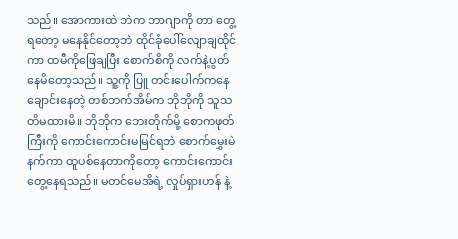သည်။ အောကားထဲ ဘဲက ဘာဂျာကို တာ တွေ့ရတော့ မနေနိုင်တော့ဘဲ ထိုင်ခုံပေါ်လျောချထိုင်ကာ ထမီကိုဖြေချပြီး စောက်စိကို လက်နဲ့ပွတ်နေမိတော့သည်။ သူ့ကို ပြူ တင်းပေါက်ကနေ ချောင်းနေတဲ့ တစ်ဘက်အိမ်က ဘိုဘိုကို သူသတိမထားမိ။ ဘိုဘိုက ဘေးတိုက်မို့ စောကဖုတ်ကြီးကို ကောင်းကောင်းမမြင်ရဘဲ စောက်မွှေးမဲနက်ကာ ထူပစ်နေတာကိုတော့ ကောင်းကောင်းတွေ့နေရသည်။ မတင်မေအိရဲ့ လှုပ်ရှားဟန် နဲ့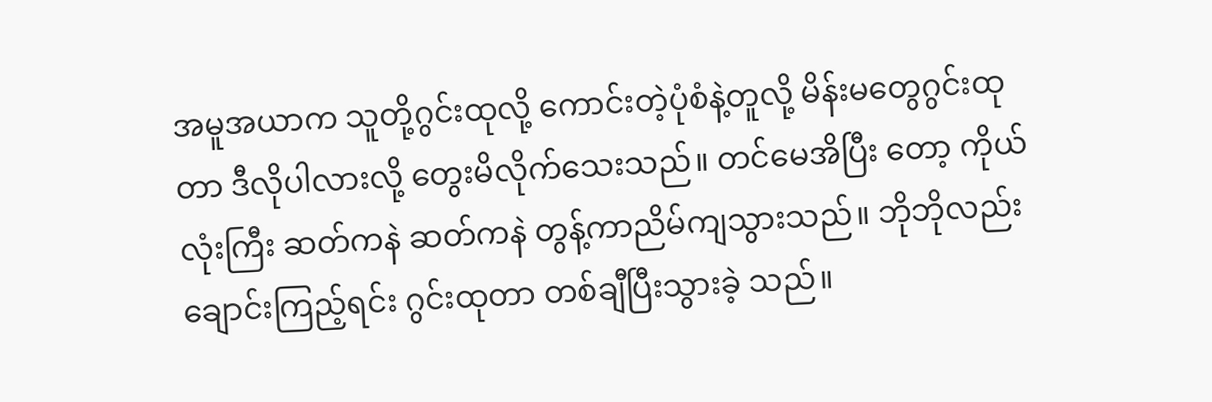အမူအယာက သူတို့ဂွင်းထုလို့ ကောင်းတဲ့ပုံစံနဲ့တူလို့ မိန်းမတွေဂွင်းထုတာ ဒီလိုပါလားလို့ တွေးမိလိုက်သေးသည်။ တင်မေအိပြီး တော့ ကိုယ်လုံးကြီး ဆတ်ကနဲ ဆတ်ကနဲ တွန့်ကာညိမ်ကျသွားသည်။ ဘိုဘိုလည်း ချောင်းကြည့်ရင်း ဂွင်းထုတာ တစ်ချီပြီးသွားခဲ့ သည်။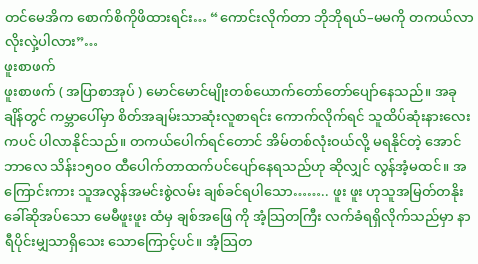တင်မေအိက စောက်စိကိုဖိထားရင်း… “ကောင်းလိုက်တာ ဘိုဘိုရယ်–မမကို တကယ်လာလိုးလှဲ့ပါလား”…
ဖူးစာဖက်
ဖူးစာဖက် ( အပြာစာအုပ် ) မောင်မောင်မျိုးတစ်ယောက်တော်တော်ပျော်နေသည်။ အခုချိန်တွင် ကမ္ဘာပေါ်မှာ စိတ်အချမ်းသာဆုံးလူစာရင်း ကောက်လိုက်ရင် သူထိပ်ဆုံးနားလေးကပင် ပါလာနိုင်သည်။ တကယ်ပေါက်ရင်တောင် အိမ်တစ်လုံးဝယ်လို့ မရနိုင်တဲ့ အောင်ဘာလေ သိန်း၁၅၀၀ ထီပေါက်တာထက်ပင်ပျော်နေရသည်ဟု ဆိုလျှင် လွန်အံ့မထင်။ အကြောင်းကား သူအလွန်အမင်းစွဲလမ်း ချစ်ခင်ရပါသော…….. ဖူး ဖူး ဟုသူအမြတ်တနိုးခေါ်ဆိုအပ်သော မေမီဖူးဖူး ထံမှ ချစ်အဖြေ ကို အံ့သြတကြီး လက်ခံရရှိလိုက်သည်မှာ နာရီပိုင်းမျှသာရှိသေး သောကြောင့်ပင်။ အံ့သြတ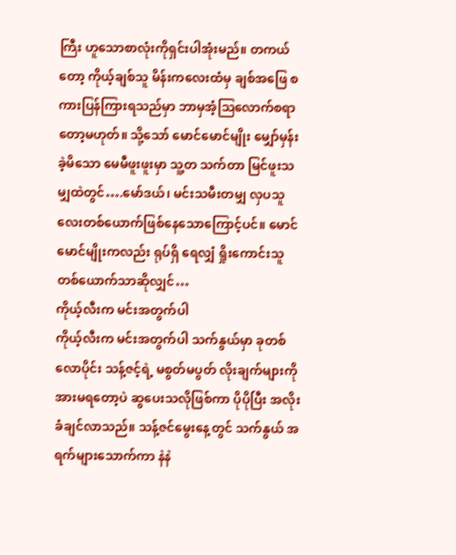ကြီး ဟူသောစာလုံးကိုရှင်းပါအုံးမည်။ တကယ်တော့ ကိုယ့်ချစ်သူ မိန်းကလေးထံမှ ချစ်အဖြေ စကားပြန်ကြားရသည်မှာ ဘာမှအံ့သြလောက်စရာတော့မဟုတ်။ သို့သော် မောင်မောင်မျိုး မျှော်မှန်းခဲ့မိသော မေမီဖူးဖူးမှာ သူ့တ သက်တာ မြင်ဖူးသမျှထဲတွင်….မော်ဒယ်၊ မင်းသမီးတမျှ လှပသူလေးတစ်ယောက်ဖြစ်နေသောကြောင့်ပင်။ မောင်မောင်မျိုးကလည်း ရုပ်ရှိ ရေလျှံ ရှိုးကောင်းသူ တစ်ယောက်သာဆိုလျှင်…
ကိုယ့်လီးက မင်းအတွက်ပါ
ကိုယ့်လီးက မင်းအတွက်ပါ သက်နွယ်မှာ ခုတစ်လောပိုင်း သန့်ဇင့်ရဲ့ မစွတ်မပွတ် လိုးချက်များကို အားမရတော့ပဲ ဆွပေးသလိုဖြစ်ကာ ပိုပိုပြီး အလိုးခံချင်လာသည်။ သန့်ဇင်မွေးနေ့တွင် သက်နွယ် အရက်များသောက်ကာ နဲနဲ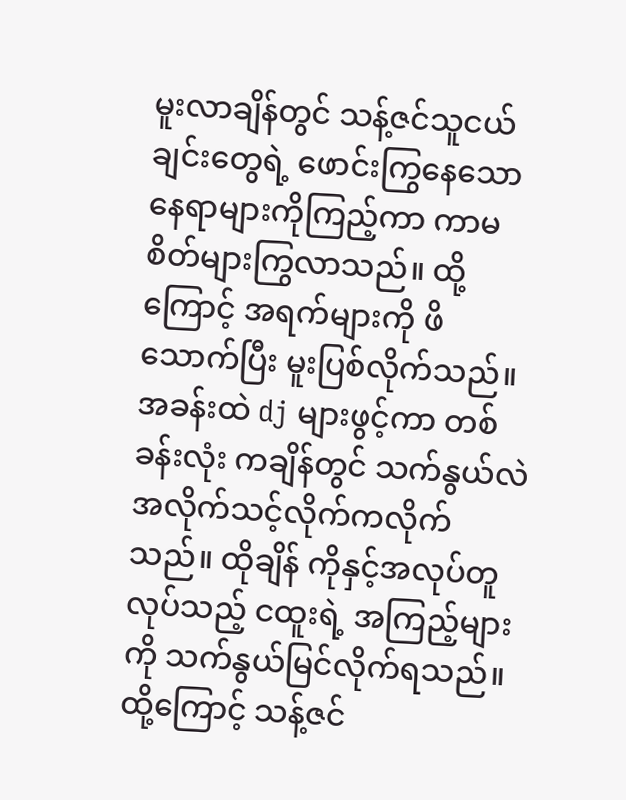မူးလာချိန်တွင် သန့်ဇင်သူငယ်ချင်းတွေရဲ့ ဖောင်းကြွနေသော နေရာများကိုကြည့်ကာ ကာမစိတ်များကြွလာသည်။ ထို့ကြောင့် အရက်များကို ဖိသောက်ပြီး မူးပြစ်လိုက်သည်။ အခန်းထဲ dj များဖွင့်ကာ တစ်ခန်းလုံး ကချိန်တွင် သက်နွယ်လဲ အလိုက်သင့်လိုက်ကလိုက်သည်။ ထိုချိန် ကိုနှင့်အလုပ်တူလုပ်သည့် ငထူးရဲ့ အကြည့်များကို သက်နွယ်မြင်လိုက်ရသည်။ ထို့ကြောင့် သန့်ဇင်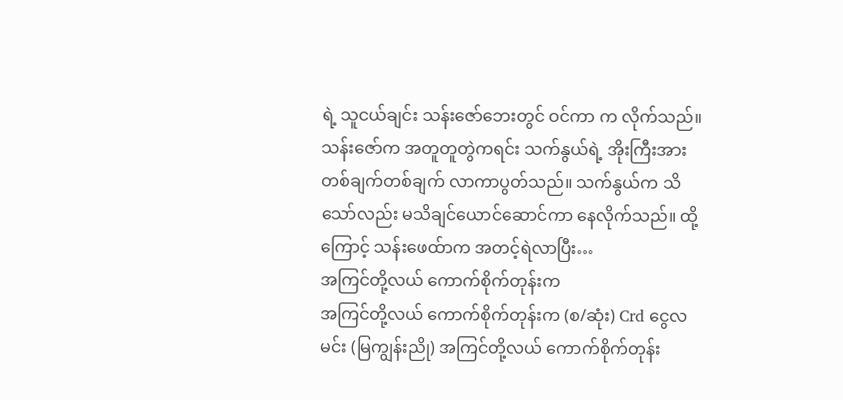ရဲ့ သူငယ်ချင်း သန်းဇော်ဘေးတွင် ဝင်ကာ က လိုက်သည်။ သန်းဇော်က အတူတူတွဲကရင်း သက်နွယ်ရဲ့ အိုးကြီးအား တစ်ချက်တစ်ချက် လာကာပွတ်သည်။ သက်နွယ်က သိသော်လည်း မသိချင်ယောင်ဆောင်ကာ နေလိုက်သည်။ ထို့ကြောင့် သန်းဖေထ်ာက အတင့်ရဲလာပြီး…
အကြင်တို့လယ် ကောက်စိုက်တုန်းက
အကြင်တို့လယ် ကောက်စိုက်တုန်းက (စ/ဆုံး) Crd ငွေလမင်း (မြကျွန်းညို) အကြင်တို့လယ် ကောက်စိုက်တုန်း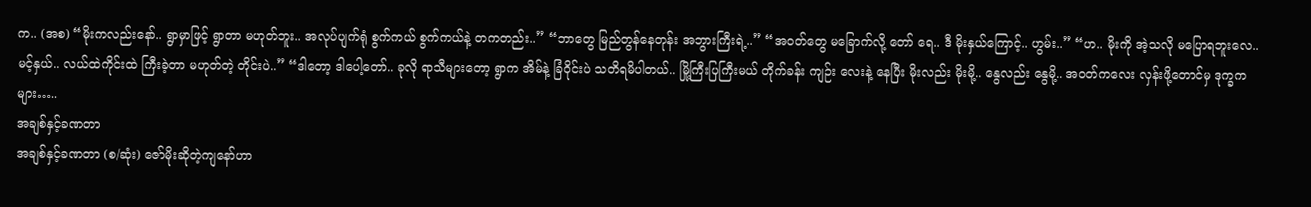က.. (အစ) “မိုးကလည်းနော်.. ရွာမှာဖြင့် ရွာတာ မဟုတ်ဘူး.. အလုပ်ပျက်ရုံ စွက်ကယ် စွက်ကယ်နဲ့ တကတည်း..” “ဘာတွေ မြည်တွန်နေတုန်း အဘွားကြီးရဲ့..” “အဝတ်တွေ မခြောက်လို့ တော် ရေ.. ဒီ မိုးနှယ်ကြောင့်.. ဟွမ်း..” “ဟ.. မိုးကို အဲ့သလို မပြောရဘူးလေ.. မင့်နှယ်.. လယ်ထဲကိုင်းထဲ ကြီးခဲ့တာ မဟုတ်တဲ့ တိုင်းပဲ..” “ဒါတော့ ဒါပေါ့တော်.. ခုလို ရာသီများတော့ ရွာက အိမ်နဲ့ ခြံဝိုင်းပဲ သတိရမိပါတယ်.. မြို့ကြီးပြကြီးမယ် တိုက်ခန်း ကျဉ်း လေးနဲ့ နေပြီး မိုးလည်း မိုးမို့.. နွေလည်း နွေမို့.. အဝတ်ကလေး လှန်းဖို့တောင်မှ ဒုက္ခကများ…..
အချစ်နှင့်ခဏတာ
အချစ်နှင့်ခဏတာ (စ/ဆုံး) ဇော်မိုးဆိုတဲ့ကျနော်ဟာ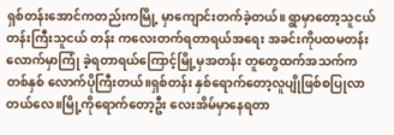ရှစ်တန်းအောင်ကတည်းကမြို့ မှာကျောင်းတက်ခဲ့တယ်။ ရွာမှာတော့သူငယ်တန်းကြီးသူငယ် တန်း ကလေးတက်ရတာရယ်အရေး အခင်းကိုပထမတန်းလောက်မှာကြုံ ခဲ့ရတာရယ်ကြောင့်မြို့မှအတန်း တူတွေထက်အသက်က တစ်နှစ် လောက်ပိုကြီးတယ်။ရှစ်တန်း နှစ်ရောက်တော့လူပျိုဖြစ်စပြုလာတယ်လေ။မြို့ကိုရောက်တော့ဦး လေးအိမ်မှာနေရတာ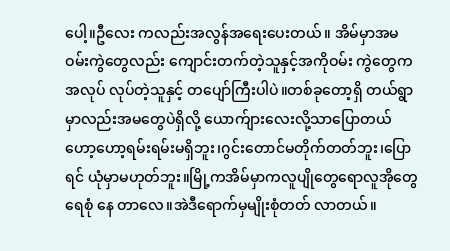ပေါ့။ဦလေး ကလည်းအလွန်အရေးပေးတယ်။ အိမ်မှာအမဝမ်းကွဲတွေလည်း ကျောင်းတက်တဲ့သူနှင့်အကိုဝမ်း ကွဲတွေကအလုပ် လုပ်တဲ့သူနှင့် တပျော်ကြီးပါပဲ။တစ်ခုတော့ရှိ တယ်ရွာမှာလည်းအမတွေပဲရှိလို့ ယောက်ျားလေးလို့သာပြောတယ် ဟော့ဟော့ရမ်းရမ်းမရှိဘူး၊ဂွင်းတောင်မတိုက်တတ်ဘူး၊ပြောရင် ယုံမှာမဟုတ်ဘူး။မြို့ကအိမ်မှာကလူပျိုတွေရောလူအိုတွေရေစုံ နေ တာလေ။အဲဒီရောက်မှမျိုးစုံတတ် လာတယ်။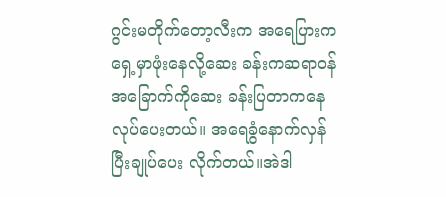ဂွင်းမတိုက်တော့လီးက အရေပြားကရှေ့မှာဖုံးနေလို့ဆေး ခန်းကဆရာဝန် အခြောက်ကိုဆေး ခန်းပြတာကနေလုပ်ပေးတယ်။ အရေခွံနောက်လှန်ပြီးချုပ်ပေး လိုက်တယ်။အဲဒါ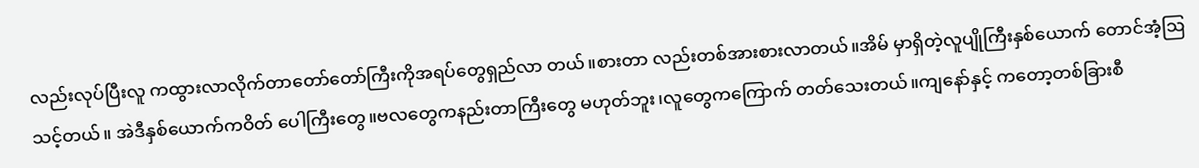လည်းလုပ်ပြီးလူ ကထွားလာလိုက်တာတော်တော်ကြီးကိုအရပ်တွေရှည်လာ တယ်။စားတာ လည်းတစ်အားစားလာတယ်။အိမ် မှာရှိတဲ့လူပျိုကြီးနှစ်ယောက် တောင်အံ့ဩသင့်တယ်။ အဲဒီနှစ်ယောက်ကဝိတ် ပေါကြီးတွေ။ဗလတွေကနည်းတာကြီးတွေ မဟုတ်ဘူး၊လူတွေကကြောက် တတ်သေးတယ်။ကျနော်နှင့် ကတော့တစ်ခြားစီ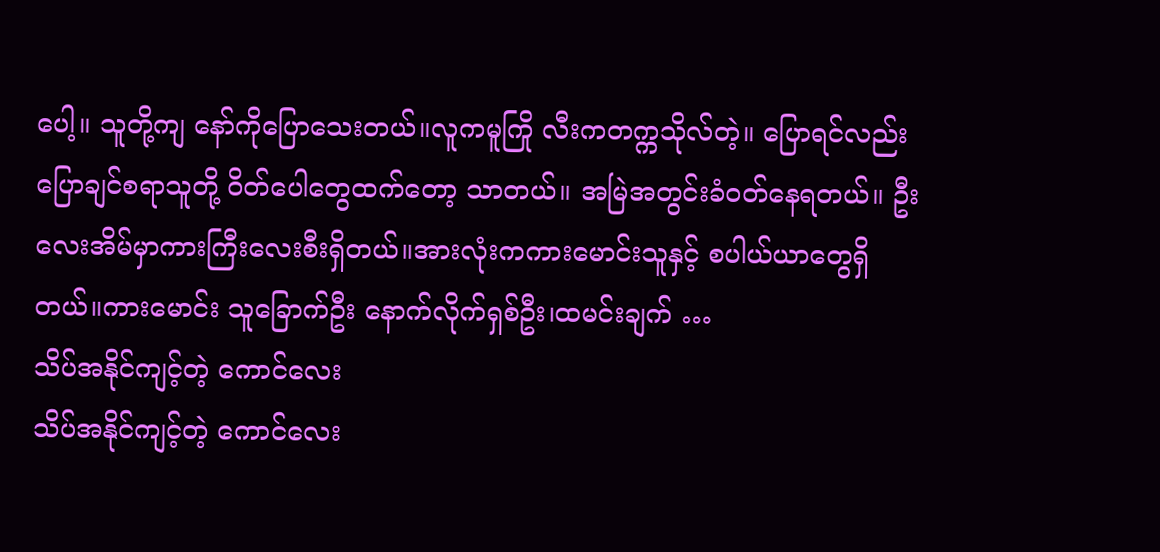ပေါ့။ သူတို့ကျ နော်ကိုပြောသေးတယ်။လူကမူကြို လီးကတက္ကသိုလ်တဲ့။ ပြောရင်လည်းပြောချင်စရာသူတို့ ဝိတ်ပေါတွေထက်တော့ သာတယ်။ အမြဲအတွင်းခံဝတ်နေရတယ်။ ဦးလေးအိမ်မှာကားကြီးလေးစီးရှိတယ်။အားလုံးကကားမောင်းသူနှင့် စပါယ်ယာတွေရှိ တယ်။ကားမောင်း သူခြောက်ဦး နောက်လိုက်ရှစ်ဦး၊ထမင်းချက် …
သိပ်အနိုင်ကျင့်တဲ့ ကောင်လေး
သိပ်အနိုင်ကျင့်တဲ့ ကောင်လေး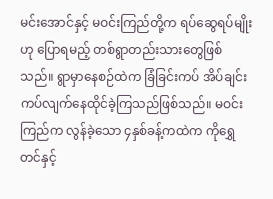မင်းအောင်နှင့် မဝင်းကြည်တို့က ရပ်ဆွေရပ်မျိုးဟု ပြောရမည့် တစ်ရွာတည်းသားတွေဖြစ်သည်။ ရွာမှာနေစဉ်ထဲက ခြံခြင်းကပ် အိပ်ချင်းကပ်လျက်နေထိုင်ခဲ့ကြသည်ဖြစ်သည်။ မဝင်းကြည်က လွန်ခဲ့သော ၄နှစ်ခန့်ကထဲက ကိုရွှေတင်နှင့်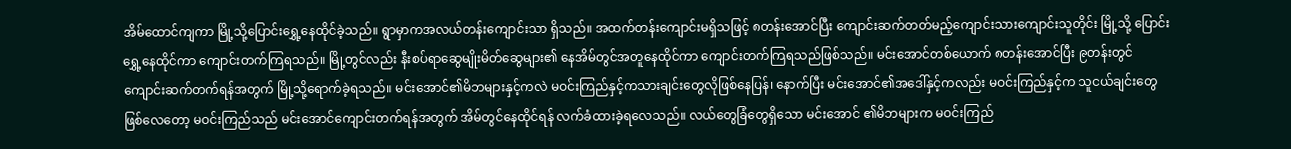အိမ်ထောင်ကျကာ မြို့သို့ပြောင်းရွှေ့နေထိုင်ခဲ့သည်။ ရွာမှာကအလယ်တန်းကျောင်းသာ ရှိသည်။ အထက်တန်းကျောင်းမရှိသဖြင့် ၈တန်းအောင်ပြီး ကျောင်းဆက်တတ်မည့်ကျောင်းသားကျောင်းသူတိုင်း မြို့သို့ ပြောင်းရွှေ့နေထိုင်ကာ ကျောင်းတက်ကြရသည်။ မြို့တွင်လည်း နီးစပ်ရာဆွေမျိုးမိတ်ဆွေများ၏ နေအိမ်တွင်အတူနေထိုင်ကာ ကျောင်းတက်ကြရသည်ဖြစ်သည်။ မင်းအောင်တစ်ယောက် ၈တန်းအောင်ပြီး ၉တန်းတွင်ကျောင်းဆက်တက်ရန်အတွက် မြို့သို့ရောက်ခဲ့ရသည်။ မင်းအောင်၏မိဘများနှင့်ကလဲ မဝင်းကြည်နှင့်ကသားချင်းတွေလိုဖြစ်နေပြန်၊ နောက်ပြီး မင်းအောင်၏အဒေါ်နှင့်ကလည်း မဝင်းကြည်နှင့်က သူငယ်ချင်းတွေဖြစ်လေတော့ မဝင်းကြည်သည် မင်းအောင်ကျောင်းတက်ရန်အတွက် အိမ်တွင်နေထိုင်ရန် လက်ခံထားခဲ့ရလေသည်။ လယ်တွေခြံတွေရှိသော မင်းအောင် ၏မိဘများက မဝင်းကြည်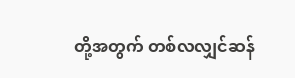တို့အတွက် တစ်လလျှင်ဆန်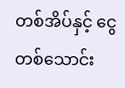တစ်အိပ်နှင့် ငွေတစ်သောင်း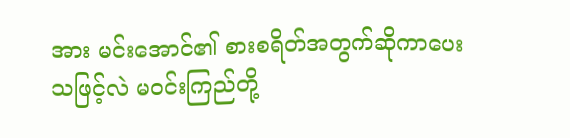အား မင်းအောင်၏ စားစရိတ်အတွက်ဆိုကာပေးသဖြင့်လဲ မဝင်းကြည်တို့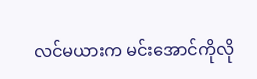လင်မယားက မင်းအောင်ကိုလို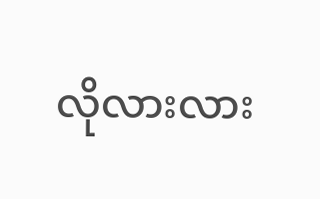လိုလားလား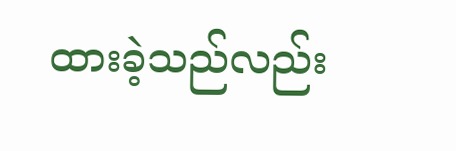ထားခဲ့သည်လည်း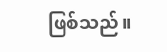ဖြစ်သည်။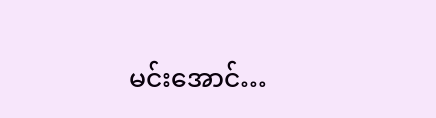မင်းအောင်…